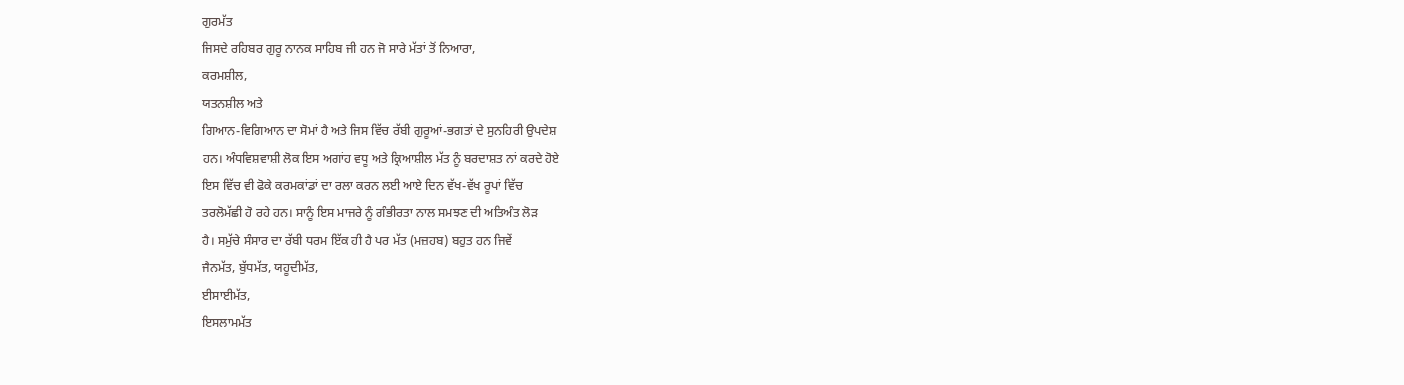ਗੁਰਮੱਤ
ਜਿਸਦੇ ਰਹਿਬਰ ਗੁਰੂ ਨਾਨਕ ਸਾਹਿਬ ਜੀ ਹਨ ਜੋ ਸਾਰੇ ਮੱਤਾਂ ਤੋਂ ਨਿਆਰਾ,
ਕਰਮਸ਼ੀਲ,
ਯਤਨਸ਼ੀਲ ਅਤੇ
ਗਿਆਨ-ਵਿਗਿਆਨ ਦਾ ਸੋਮਾਂ ਹੈ ਅਤੇ ਜਿਸ ਵਿੱਚ ਰੱਬੀ ਗੁਰੂਆਂ-ਭਗਤਾਂ ਦੇ ਸੁਨਹਿਰੀ ਉਪਦੇਸ਼
ਹਨ। ਅੰਧਵਿਸ਼ਵਾਸ਼ੀ ਲੋਕ ਇਸ ਅਗਾਂਹ ਵਧੂ ਅਤੇ ਕ੍ਰਿਆਸ਼ੀਲ ਮੱਤ ਨੂੰ ਬਰਦਾਸ਼ਤ ਨਾਂ ਕਰਦੇ ਹੋਏ
ਇਸ ਵਿੱਚ ਵੀ ਫੋਕੇ ਕਰਮਕਾਂਡਾਂ ਦਾ ਰਲਾ ਕਰਨ ਲਈ ਆਏ ਦਿਨ ਵੱਖ-ਵੱਖ ਰੂਪਾਂ ਵਿੱਚ
ਤਰਲੋਮੱਛੀ ਹੋ ਰਹੇ ਹਨ। ਸਾਨੂੰ ਇਸ ਮਾਜਰੇ ਨੂੰ ਗੰਭੀਰਤਾ ਨਾਲ ਸਮਝਣ ਦੀ ਅਤਿਅੰਤ ਲੋੜ
ਹੈ। ਸਮੁੱਚੇ ਸੰਸਾਰ ਦਾ ਰੱਬੀ ਧਰਮ ਇੱਕ ਹੀ ਹੈ ਪਰ ਮੱਤ (ਮਜ਼ਹਬ) ਬਹੁਤ ਹਨ ਜਿਵੇਂ
ਜੈਨਮੱਤ, ਬੁੱਧਮੱਤ, ਯਹੂਦੀਮੱਤ,
ਈਸਾਈਮੱਤ,
ਇਸਲਾਮਮੱਤ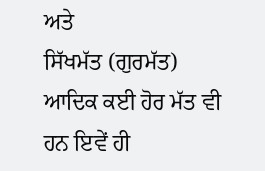ਅਤੇ
ਸਿੱਖਮੱਤ (ਗੁਰਮੱਤ) ਆਦਿਕ ਕਈ ਹੋਰ ਮੱਤ ਵੀ ਹਨ ਇਵੇਂ ਹੀ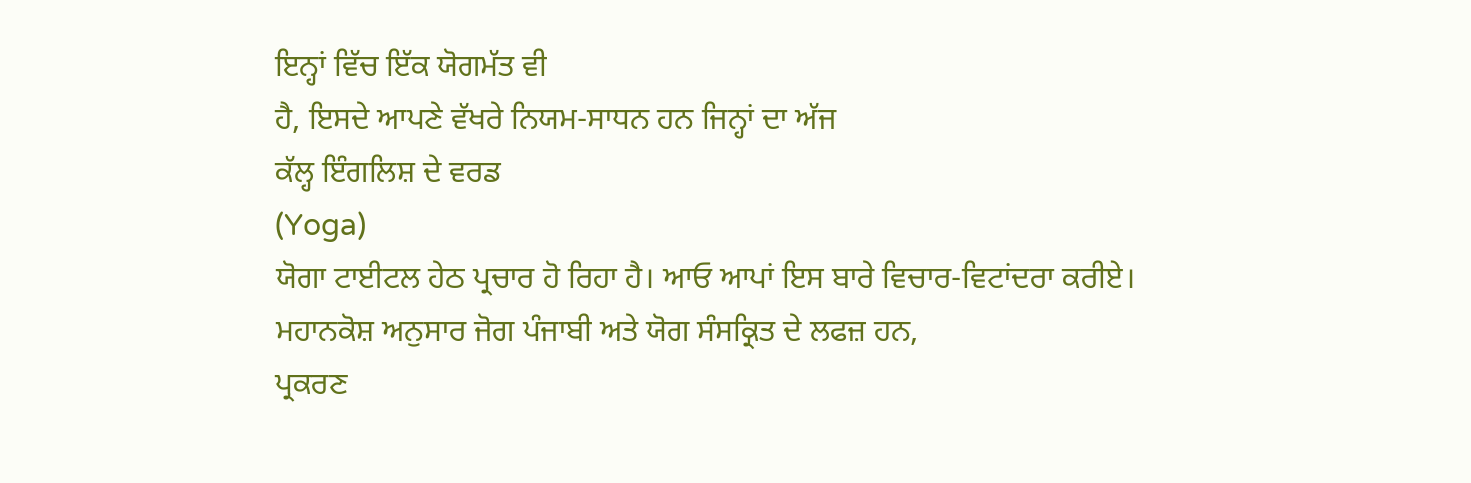ਇਨ੍ਹਾਂ ਵਿੱਚ ਇੱਕ ਯੋਗਮੱਤ ਵੀ
ਹੈ, ਇਸਦੇ ਆਪਣੇ ਵੱਖਰੇ ਨਿਯਮ-ਸਾਧਨ ਹਨ ਜਿਨ੍ਹਾਂ ਦਾ ਅੱਜ
ਕੱਲ੍ਹ ਇੰਗਲਿਸ਼ ਦੇ ਵਰਡ
(Yoga)
ਯੋਗਾ ਟਾਈਟਲ ਹੇਠ ਪ੍ਰਚਾਰ ਹੋ ਰਿਹਾ ਹੈ। ਆਓ ਆਪਾਂ ਇਸ ਬਾਰੇ ਵਿਚਾਰ-ਵਿਟਾਂਦਰਾ ਕਰੀਏ।
ਮਹਾਨਕੋਸ਼ ਅਨੁਸਾਰ ਜੋਗ ਪੰਜਾਬੀ ਅਤੇ ਯੋਗ ਸੰਸਕ੍ਰਿਤ ਦੇ ਲਫਜ਼ ਹਨ,
ਪ੍ਰਕਰਣ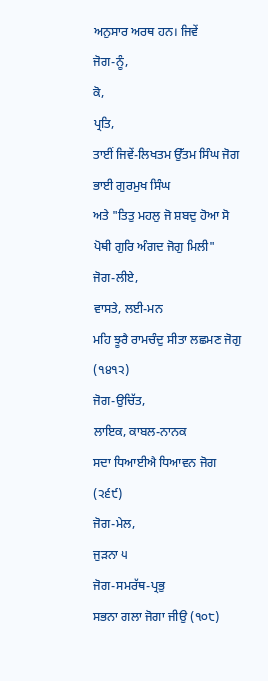ਅਨੁਸਾਰ ਅਰਥ ਹਨ। ਜਿਵੇਂ
ਜੋਗ-ਨੂੰ,
ਕੋ,
ਪ੍ਰਤਿ,
ਤਾਈਂ ਜਿਵੇਂ-ਲਿਖਤਮ ਉੱਤਮ ਸਿੰਘ ਜੋਗ ਭਾਈ ਗੁਰਮੁਖ ਸਿੰਘ
ਅਤੇ "ਤਿਤੁ ਮਹਲੁ ਜੋ ਸ਼ਬਦੁ ਹੋਆ ਸੋ ਪੋਥੀ ਗੁਰਿ ਅੰਗਦ ਜੋਗੁ ਮਿਲੀ"
ਜੋਗ-ਲੀਏ,
ਵਾਸਤੇ, ਲਈ-ਮਨ
ਮਹਿ ਝੂਰੈ ਰਾਮਚੰਦੁ ਸੀਤਾ ਲਛਮਣ ਜੋਗੁ (੧੪੧੨)
ਜੋਗ-ਉਚਿੱਤ,
ਲਾਇਕ, ਕਾਬਲ-ਨਾਨਕ
ਸਦਾ ਧਿਆਈਐ ਧਿਆਵਨ ਜੋਗ (੨੬੯)
ਜੋਗ-ਮੇਲ,
ਜੁੜਨਾ ੫
ਜੋਗ-ਸਮਰੱਥ-ਪ੍ਰਭੁ
ਸਭਨਾ ਗਲਾ ਜੋਗਾ ਜੀਉ (੧੦੮)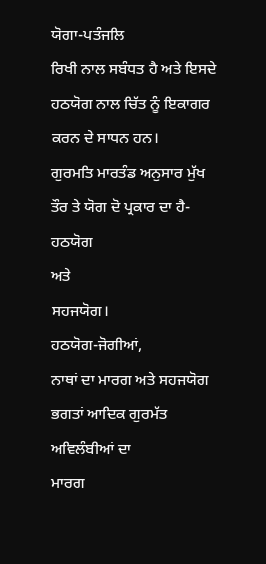ਯੋਗਾ-ਪਤੰਜਲਿ
ਰਿਖੀ ਨਾਲ ਸਬੰਧਤ ਹੈ ਅਤੇ ਇਸਦੇ ਹਠਯੋਗ ਨਾਲ ਚਿੱਤ ਨੂੰ ਇਕਾਗਰ ਕਰਨ ਦੇ ਸਾਧਨ ਹਨ।
ਗੁਰਮਤਿ ਮਾਰਤੰਡ ਅਨੁਸਾਰ ਮੁੱਖ ਤੌਰ ਤੇ ਯੋਗ ਦੋ ਪ੍ਰਕਾਰ ਦਾ ਹੈ-ਹਠਯੋਗ
ਅਤੇ
ਸਹਜਯੋਗ।
ਹਠਯੋਗ-ਜੋਗੀਆਂ,
ਨਾਥਾਂ ਦਾ ਮਾਰਗ ਅਤੇ ਸਹਜਯੋਗ ਭਗਤਾਂ ਆਦਿਕ ਗੁਰਮੱਤ ਅਵਿਲੰਬੀਆਂ ਦਾ
ਮਾਰਗ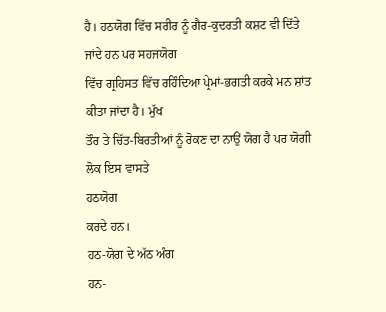ਹੈ। ਹਠਯੋਗ ਵਿੱਚ ਸਰੀਰ ਨੂੰ ਗੈਰ-ਕੁਦਰਤੀ ਕਸ਼ਟ ਵੀ ਦਿੱਤੇ ਜਾਂਦੇ ਹਨ ਪਰ ਸਹਜਯੋਗ
ਵਿੱਚ ਗ੍ਰਹਿਸਤ ਵਿੱਚ ਰਹਿੰਦਿਆ ਪ੍ਰੇਮਾਂ-ਭਗਤੀ ਕਰਕੇ ਮਨ ਸ਼ਾਂਤ ਕੀਤਾ ਜਾਂਦਾ ਹੈ। ਮੁੱਖ
ਤੌਰ ਤੇ ਚਿੱਤ-ਬਿਰਤੀਆਂ ਨੂੰ ਰੋਕਣ ਦਾ ਨਾਉਂ ਯੋਗ ਹੈ ਪਰ ਯੋਗੀ ਲੋਕ ਇਸ ਵਾਸਤੇ
ਹਠਯੋਗ
ਕਰਦੇ ਹਨ।
ਹਠ-ਯੋਗ ਦੇ ਅੱਠ ਅੰਗ
ਹਨ-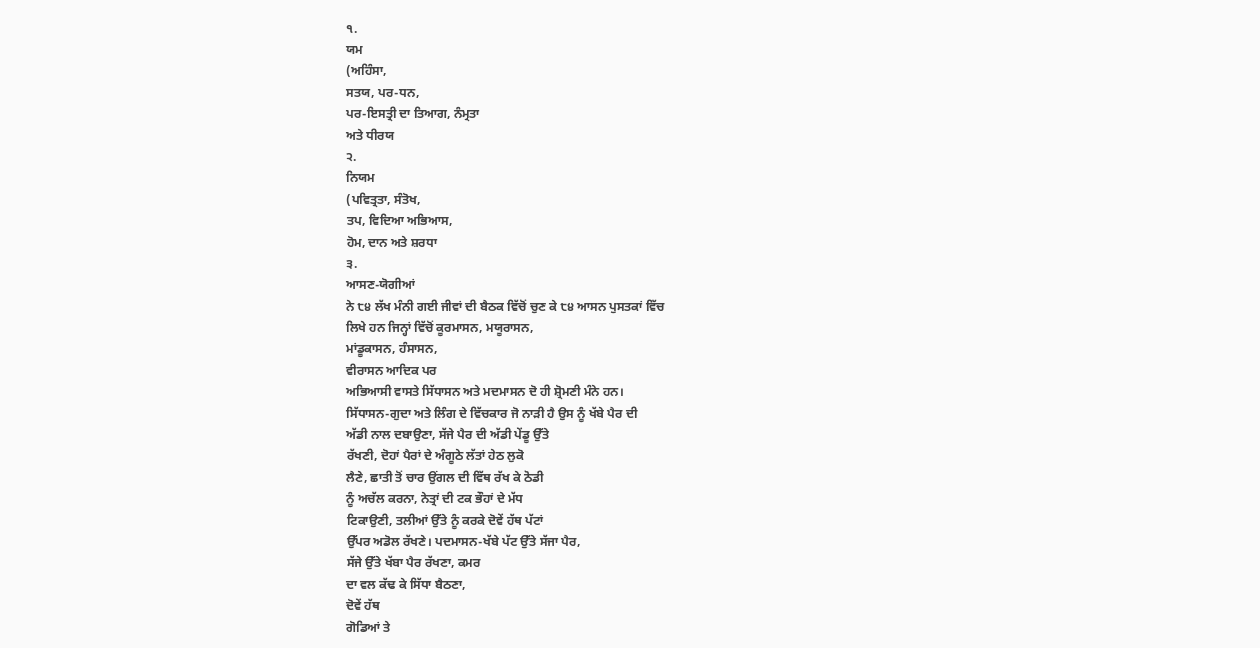੧.
ਯਮ
(ਅਹਿੰਸਾ,
ਸਤਯ, ਪਰ-ਧਨ,
ਪਰ-ਇਸਤ੍ਰੀ ਦਾ ਤਿਆਗ, ਨੰਮ੍ਰਤਾ
ਅਤੇ ਧੀਰਯ
੨.
ਨਿਯਮ
(ਪਵਿਤ੍ਰਤਾ, ਸੰਤੋਖ,
ਤਪ, ਵਿਦਿਆ ਅਭਿਆਸ,
ਹੋਮ, ਦਾਨ ਅਤੇ ਸ਼ਰਧਾ
੩.
ਆਸਣ-ਯੋਗੀਆਂ
ਨੇ ੮੪ ਲੱਖ ਮੰਨੀ ਗਈ ਜੀਵਾਂ ਦੀ ਬੈਠਕ ਵਿੱਚੋਂ ਚੁਣ ਕੇ ੮੪ ਆਸਨ ਪੁਸਤਕਾਂ ਵਿੱਚ
ਲਿਖੇ ਹਨ ਜਿਨ੍ਹਾਂ ਵਿੱਚੋਂ ਕੂਰਮਾਸਨ, ਮਯੂਰਾਸਨ,
ਮਾਂਡੂਕਾਸਨ, ਹੰਸਾਸਨ,
ਵੀਰਾਸਨ ਆਦਿਕ ਪਰ
ਅਭਿਆਸੀ ਵਾਸਤੇ ਸਿੱਧਾਸਨ ਅਤੇ ਮਦਮਾਸਨ ਦੋ ਹੀ ਸ਼੍ਰੋਮਣੀ ਮੰਨੇ ਹਨ।
ਸਿੱਧਾਸਨ-ਗੁਦਾ ਅਤੇ ਲਿੰਗ ਦੇ ਵਿੱਚਕਾਰ ਜੋ ਨਾੜੀ ਹੈ ਉਸ ਨੂੰ ਖੱਬੇ ਪੈਰ ਦੀ
ਅੱਡੀ ਨਾਲ ਦਬਾਉਣਾ, ਸੱਜੇ ਪੈਰ ਦੀ ਅੱਡੀ ਪੇਂਡੂ ਉੱਤੇ
ਰੱਖਣੀ, ਦੋਹਾਂ ਪੈਰਾਂ ਦੇ ਅੰਗੂਠੇ ਲੱਤਾਂ ਹੇਠ ਲੁਕੋ
ਲੈਣੇ, ਛਾਤੀ ਤੋਂ ਚਾਰ ਉਂਗਲ ਦੀ ਵਿੱਥ ਰੱਖ ਕੇ ਠੋਡੀ
ਨੂੰ ਅਚੱਲ ਕਰਨਾ, ਨੇਤ੍ਰਾਂ ਦੀ ਟਕ ਭੌਹਾਂ ਦੇ ਮੱਧ
ਟਿਕਾਉਣੀ, ਤਲੀਆਂ ਉੱਤੇ ਨੂੰ ਕਰਕੇ ਦੋਵੇਂ ਹੱਥ ਪੱਟਾਂ
ਉੱਪਰ ਅਡੋਲ ਰੱਖਣੇ। ਪਦਮਾਸਨ-ਖੱਬੇ ਪੱਟ ਉੱਤੇ ਸੱਜਾ ਪੈਰ,
ਸੱਜੇ ਉੱਤੇ ਖੱਬਾ ਪੈਰ ਰੱਖਣਾ, ਕਮਰ
ਦਾ ਵਲ ਕੱਢ ਕੇ ਸਿੱਧਾ ਬੈਠਣਾ,
ਦੋਵੇਂ ਹੱਥ
ਗੋਡਿਆਂ ਤੇ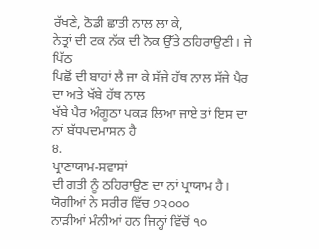ਰੱਖਣੇ, ਠੋਡੀ ਛਾਤੀ ਨਾਲ ਲਾ ਕੇ,
ਨੇਤ੍ਰਾਂ ਦੀ ਟਕ ਨੱਕ ਦੀ ਨੋਕ ਉੱਤੇ ਠਹਿਰਾਉਣੀ। ਜੇ ਪਿੱਠ
ਪਿਛੋਂ ਦੀ ਬਾਹਾਂ ਲੈ ਜਾ ਕੇ ਸੱਜੇ ਹੱਥ ਨਾਲ ਸੱਜੇ ਪੈਰ ਦਾ ਅਤੇ ਖੱਬੇ ਹੱਥ ਨਾਲ
ਖੱਬੇ ਪੈਰ ਅੰਗੂਠਾ ਪਕੜ ਲਿਆ ਜਾਏ ਤਾਂ ਇਸ ਦਾ ਨਾਂ ਬੱਧਪਦਮਾਸਨ ਹੈ
੪.
ਪ੍ਰਾਣਾਯਾਮ-ਸਵਾਸਾਂ
ਦੀ ਗਤੀ ਨੂੰ ਠਹਿਰਾਉਣ ਦਾ ਨਾਂ ਪ੍ਰਾਯਾਮ ਹੈ। ਯੋਗੀਆਂ ਨੇ ਸਰੀਰ ਵਿੱਚ ੭੨੦੦੦
ਨਾੜੀਆਂ ਮੰਨੀਆਂ ਹਨ ਜਿਨ੍ਹਾਂ ਵਿੱਚੋਂ ੧੦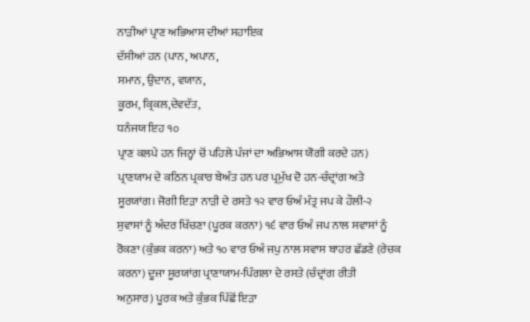ਨਾੜੀਆਂ ਪ੍ਰਾਣ ਅਭਿਆਸ ਦੀਆਂ ਸਹਾਇਕ
ਦੱਸੀਆਂ ਹਨ (ਪਾਨ, ਅਪਾਨ,
ਸਮਾਨ, ਉਦਾਨ, ਵਯਾਨ,
ਕੂਰਮ, ਕ੍ਰਿਕਲ,ਦੇਵਦੱਤ,
ਧਨੰਜਯ ਇਹ ੧੦
ਪ੍ਰਾਣ ਕਲਪੇ ਹਨ ਜਿਨ੍ਹਾਂ ਚੋਂ ਪਹਿਲੇ ਪੰਜਾਂ ਦਾ ਅਭਿਆਸ ਯੋਗੀ ਕਰਦੇ ਹਨ)
ਪ੍ਰਾਣਯਾਮ ਦੇ ਕਠਿਨ ਪ੍ਰਕਾਰ ਬੇਅੰਤ ਹਨ ਪਰ ਪ੍ਰਮੁੱਖ ਦੋ ਹਨ-ਚੰਦ੍ਰਾਂਗ ਅਤੇ
ਸੂਰਯਾਂਗ। ਜੋਗੀ ਇੜਾ ਨਾੜੀ ਦੇ ਰਸਤੇ ੧੨ ਵਾਰ ਓਅੰ ਮੰਤ੍ਰ ਜਪ ਕੇ ਹੌਲੀ-੨
ਸੁਵਾਸਾਂ ਨੂੰ ਅੰਦਰ ਖਿੱਚਣਾ (ਪੂਰਕ ਕਰਨਾ) ੧੬ ਵਾਰ ਓਅੰ ਜਪ ਨਾਲ ਸਵਾਸਾਂ ਨੂੰ
ਰੋਕਣਾ (ਕੁੰਭਕ ਕਰਨਾ) ਅਤੇ ੧੦ ਵਾਰ ਓਅੰ ਜਪੁ ਨਾਲ ਸਵਾਸ ਬਾਹਰ ਛੱਡਣੇ (ਰੇਚਕ
ਕਰਨਾ) ਦੂਜਾ ਸੂਰਯਾਂਗ ਪ੍ਰਾਣਾਯਾਮ-ਪਿੰਗਲਾ ਦੇ ਰਸਤੇ (ਚੰਦ੍ਰਾਂਗ ਰੀਤੀ
ਅਨੁਸਾਰ) ਪੂਰਕ ਅਤੇ ਕੁੰਭਕ ਪਿੱਛੋਂ ਇੜਾ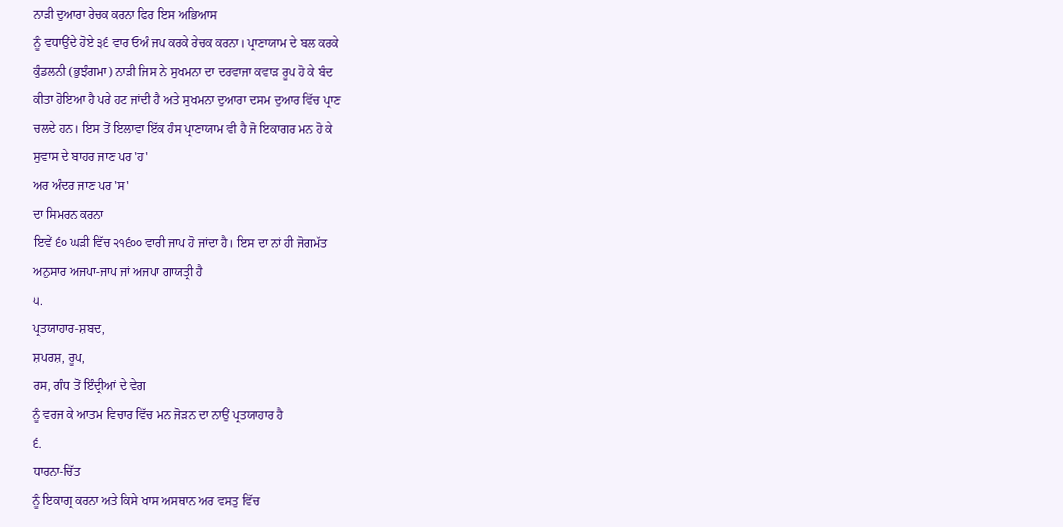ਨਾੜੀ ਦੁਆਰਾ ਰੇਚਕ ਕਰਨਾ ਫਿਰ ਇਸ ਅਭਿਆਸ
ਨੂੰ ਵਧਾਉਂਦੇ ਹੋਏ ੩੬ ਵਾਰ ਓਅੰ ਜਪ ਕਰਕੇ ਰੇਚਕ ਕਰਨਾ। ਪ੍ਰਾਣਾਯਾਮ ਦੇ ਬਲ ਕਰਕੇ
ਕੁੰਡਲਨੀ (ਭੁਝੰਗਮਾ) ਨਾੜੀ ਜਿਸ ਨੇ ਸੁਖਮਨਾ ਦਾ ਦਰਵਾਜਾ ਕਵਾੜ ਰੂਪ ਹੋ ਕੇ ਬੰਦ
ਕੀਤਾ ਹੋਇਆ ਹੈ ਪਰੇ ਹਟ ਜਾਂਦੀ ਹੈ ਅਤੇ ਸੁਖਮਨਾ ਦੁਆਰਾ ਦਸਮ ਦੁਆਰ ਵਿੱਚ ਪ੍ਰਾਣ
ਚਲਦੇ ਹਨ। ਇਸ ਤੋਂ ਇਲਾਵਾ ਇੱਕ ਹੰਸ ਪ੍ਰਾਣਾਯਾਮ ਵੀ ਹੈ ਜੋ ਇਕਾਗਰ ਮਨ ਹੋ ਕੇ
ਸੁਵਾਸ ਦੇ ਬਾਹਰ ਜਾਣ ਪਰ 'ਹ'
ਅਰ ਅੰਦਰ ਜਾਣ ਪਰ 'ਸ'
ਦਾ ਸਿਮਰਨ ਕਰਨਾ
ਇਵੇਂ ੬੦ ਘੜੀ ਵਿੱਚ ੨੧੬੦੦ ਵਾਰੀ ਜਾਪ ਹੋ ਜਾਂਦਾ ਹੈ। ਇਸ ਦਾ ਨਾਂ ਹੀ ਜੋਗਮੱਤ
ਅਨੁਸਾਰ ਅਜਪਾ-ਜਾਪ ਜਾਂ ਅਜਪਾ ਗਾਯਤ੍ਰੀ ਹੈ
੫.
ਪ੍ਰਤਯਾਹਾਰ-ਸ਼ਬਦ,
ਸ਼ਪਰਸ਼, ਰੂਪ,
ਰਸ, ਗੰਧ ਤੋਂ ਇੰਦ੍ਰੀਆਂ ਦੇ ਵੇਗ
ਨੂੰ ਵਰਜ ਕੇ ਆਤਮ ਵਿਚਾਰ ਵਿੱਚ ਮਨ ਜੋੜਨ ਦਾ ਨਾਉਂ ਪ੍ਰਤਯਾਹਾਰ ਹੈ
੬.
ਧਾਰਨਾ-ਚਿੱਤ
ਨੂੰ ਇਕਾਗ੍ਰ ਕਰਨਾ ਅਤੇ ਕਿਸੇ ਖਾਸ ਅਸਥਾਨ ਅਰ ਵਸਤੁ ਵਿੱਚ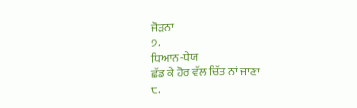ਜੋੜਨਾ
੭.
ਧਿਆਨ-ਧੇਯ
ਛੱਡ ਕੇ ਹੋਰ ਵੱਲ ਚਿੱਤ ਨਾਂ ਜਾਣਾ
੮.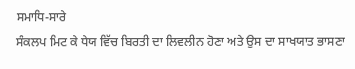ਸਮਾਧਿ-ਸਾਰੇ
ਸੰਕਲਪ ਮਿਟ ਕੇ ਧੇਯ ਵਿੱਚ ਬਿਰਤੀ ਦਾ ਲਿਵਲੀਨ ਹੋਣਾ ਅਤੇ ਉਸ ਦਾ ਸਾਖਯਾਤ ਭਾਸਣਾ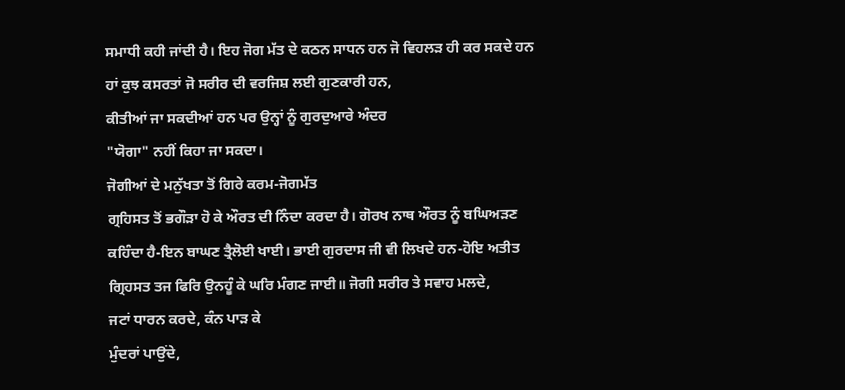ਸਮਾਧੀ ਕਹੀ ਜਾਂਦੀ ਹੈ। ਇਹ ਜੋਗ ਮੱਤ ਦੇ ਕਠਨ ਸਾਧਨ ਹਨ ਜੋ ਵਿਹਲੜ ਹੀ ਕਰ ਸਕਦੇ ਹਨ
ਹਾਂ ਕੁਝ ਕਸਰਤਾਂ ਜੋ ਸਰੀਰ ਦੀ ਵਰਜਿਸ਼ ਲਈ ਗੁਣਕਾਰੀ ਹਨ,
ਕੀਤੀਆਂ ਜਾ ਸਕਦੀਆਂ ਹਨ ਪਰ ਉਨ੍ਹਾਂ ਨੂੰ ਗੁਰਦੁਆਰੇ ਅੰਦਰ
"ਯੋਗਾ" ਨਹੀਂ ਕਿਹਾ ਜਾ ਸਕਦਾ।
ਜੋਗੀਆਂ ਦੇ ਮਨੁੱਖਤਾ ਤੋਂ ਗਿਰੇ ਕਰਮ-ਜੋਗਮੱਤ
ਗ੍ਰਹਿਸਤ ਤੋਂ ਭਗੌੜਾ ਹੋ ਕੇ ਔਰਤ ਦੀ ਨਿੰਦਾ ਕਰਦਾ ਹੈ। ਗੋਰਖ ਨਾਥ ਔਰਤ ਨੂੰ ਬਘਿਅੜਣ
ਕਹਿੰਦਾ ਹੈ-ਇਨ ਬਾਘਣ ਤ੍ਰੈਲੋਈ ਖਾਈ। ਭਾਈ ਗੁਰਦਾਸ ਜੀ ਵੀ ਲਿਖਦੇ ਹਨ-ਹੋਇ ਅਤੀਤ
ਗ੍ਰਿਹਸਤ ਤਜ ਫਿਰਿ ਉਨਹੂੰ ਕੇ ਘਰਿ ਮੰਗਣ ਜਾਈ॥ ਜੋਗੀ ਸਰੀਰ ਤੇ ਸਵਾਹ ਮਲਦੇ,
ਜਟਾਂ ਧਾਰਨ ਕਰਦੇ, ਕੰਨ ਪਾੜ ਕੇ
ਮੁੰਦਰਾਂ ਪਾਉਂਦੇ,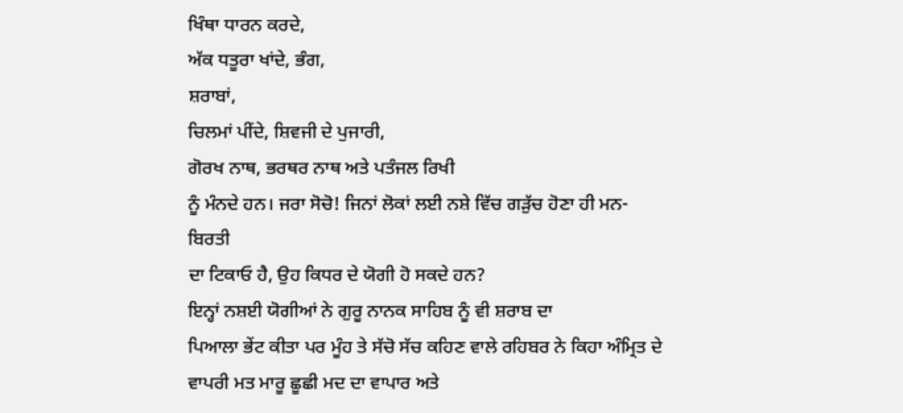ਖਿੰਥਾ ਧਾਰਨ ਕਰਦੇ,
ਅੱਕ ਧਤੂਰਾ ਖਾਂਦੇ, ਭੰਗ,
ਸ਼ਰਾਬਾਂ,
ਚਿਲਮਾਂ ਪੀਂਦੇ, ਸ਼ਿਵਜੀ ਦੇ ਪੁਜਾਰੀ,
ਗੋਰਖ ਨਾਥ, ਭਰਥਰ ਨਾਥ ਅਤੇ ਪਤੰਜਲ ਰਿਖੀ
ਨੂੰ ਮੰਨਦੇ ਹਨ। ਜਰਾ ਸੋਚੋ! ਜਿਨਾਂ ਲੋਕਾਂ ਲਈ ਨਸ਼ੇ ਵਿੱਚ ਗੜੁੱਚ ਹੋਣਾ ਹੀ ਮਨ-ਬਿਰਤੀ
ਦਾ ਟਿਕਾਓ ਹੈ, ਉਹ ਕਿਧਰ ਦੇ ਯੋਗੀ ਹੋ ਸਕਦੇ ਹਨ?
ਇਨ੍ਹਾਂ ਨਸ਼ਈ ਯੋਗੀਆਂ ਨੇ ਗੁਰੂ ਨਾਨਕ ਸਾਹਿਬ ਨੂੰ ਵੀ ਸ਼ਰਾਬ ਦਾ
ਪਿਆਲਾ ਭੇਂਟ ਕੀਤਾ ਪਰ ਮੂੰਹ ਤੇ ਸੱਚੋ ਸੱਚ ਕਹਿਣ ਵਾਲੇ ਰਹਿਬਰ ਨੇ ਕਿਹਾ ਅੰਮ੍ਰਿਤ ਦੇ
ਵਾਪਰੀ ਮਤ ਮਾਰੂ ਛੂਛੀ ਮਦ ਦਾ ਵਾਪਾਰ ਅਤੇ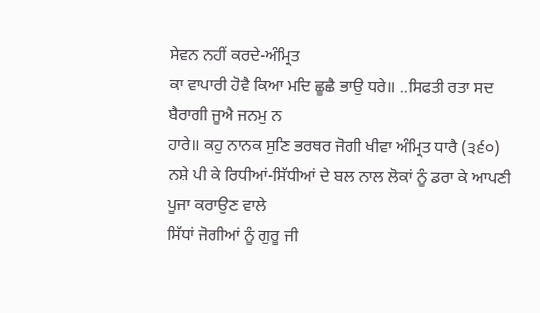ਸੇਵਨ ਨਹੀਂ ਕਰਦੇ-ਅੰਮ੍ਰਿਤ
ਕਾ ਵਾਪਾਰੀ ਹੋਵੈ ਕਿਆ ਮਦਿ ਛੂਛੈ ਭਾਉ ਧਰੇ॥ ..ਸਿਫਤੀ ਰਤਾ ਸਦ ਬੈਰਾਗੀ ਜੂਐ ਜਨਮੁ ਨ
ਹਾਰੇ॥ ਕਹੁ ਨਾਨਕ ਸੁਣਿ ਭਰਥਰ ਜੋਗੀ ਖੀਵਾ ਅੰਮ੍ਰਿਤ ਧਾਰੈ (੩੬੦)
ਨਸ਼ੇ ਪੀ ਕੇ ਰਿਧੀਆਂ-ਸਿੱਧੀਆਂ ਦੇ ਬਲ ਨਾਲ ਲੋਕਾਂ ਨੂੰ ਡਰਾ ਕੇ ਆਪਣੀ ਪੂਜਾ ਕਰਾਉਣ ਵਾਲੇ
ਸਿੱਧਾਂ ਜੋਗੀਆਂ ਨੂੰ ਗੁਰੂ ਜੀ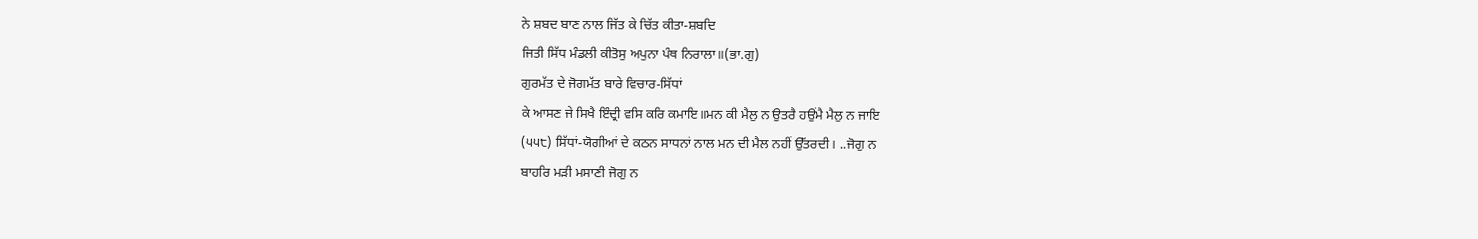ਨੇ ਸ਼ਬਦ ਬਾਣ ਨਾਲ ਜਿੱਤ ਕੇ ਚਿੱਤ ਕੀਤਾ-ਸ਼ਬਦਿ
ਜਿਤੀ ਸਿੱਧ ਮੰਡਲੀ ਕੀਤੋਸੁ ਅਪੁਨਾ ਪੰਥ ਨਿਰਾਲਾ॥(ਭਾ.ਗੁ)
ਗੁਰਮੱਤ ਦੇ ਜੋਗਮੱਤ ਬਾਰੇ ਵਿਚਾਰ-ਸਿੱਧਾਂ
ਕੇ ਆਸਣ ਜੇ ਸਿਖੈ ਇੰਦ੍ਰੀ ਵਸਿ ਕਰਿ ਕਮਾਇ॥ਮਨ ਕੀ ਮੈਲੁ ਨ ਉਤਰੈ ਹਉਂਮੈ ਮੈਲੁ ਨ ਜਾਇ
(੫੫੮) ਸਿੱਧਾਂ-ਯੋਗੀਆਂ ਦੇ ਕਠਨ ਸਾਧਨਾਂ ਨਾਲ ਮਨ ਦੀ ਮੈਲ ਨਹੀਂ ਉੱਤਰਦੀ। ..ਜੋਗੁ ਨ
ਬਾਹਰਿ ਮੜੀ ਮਸਾਣੀ ਜੋਗੁ ਨ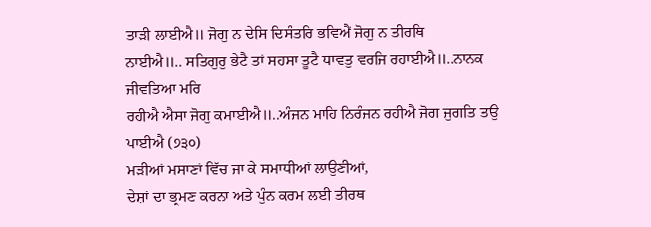ਤਾੜੀ ਲਾਈਐ॥ ਜੋਗੁ ਨ ਦੇਸਿ ਦਿਸੰਤਰਿ ਭਵਿਐਂ ਜੋਗੁ ਨ ਤੀਰਥਿ
ਨਾਈਐ॥.. ਸਤਿਗੁਰੁ ਭੇਟੈ ਤਾਂ ਸਹਸਾ ਤੂਟੈ ਧਾਵਤੁ ਵਰਜਿ ਰਹਾਈਐ॥..ਨਾਨਕ ਜੀਵਤਿਆ ਮਰਿ
ਰਹੀਐ ਐਸਾ ਜੋਗੁ ਕਮਾਈਐ॥..ਅੰਜਨ ਮਾਹਿ ਨਿਰੰਜਨ ਰਹੀਐ ਜੋਗ ਜੁਗਤਿ ਤਉ ਪਾਈਐ (੭੩੦)
ਮੜੀਆਂ ਮਸਾਣਾਂ ਵਿੱਚ ਜਾ ਕੇ ਸਮਾਧੀਆਂ ਲਾਉਣੀਆਂ,
ਦੇਸ਼ਾਂ ਦਾ ਭ੍ਰਮਣ ਕਰਨਾ ਅਤੇ ਪੁੰਨ ਕਰਮ ਲਈ ਤੀਰਥ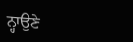ਨ੍ਹਾਉਣੇ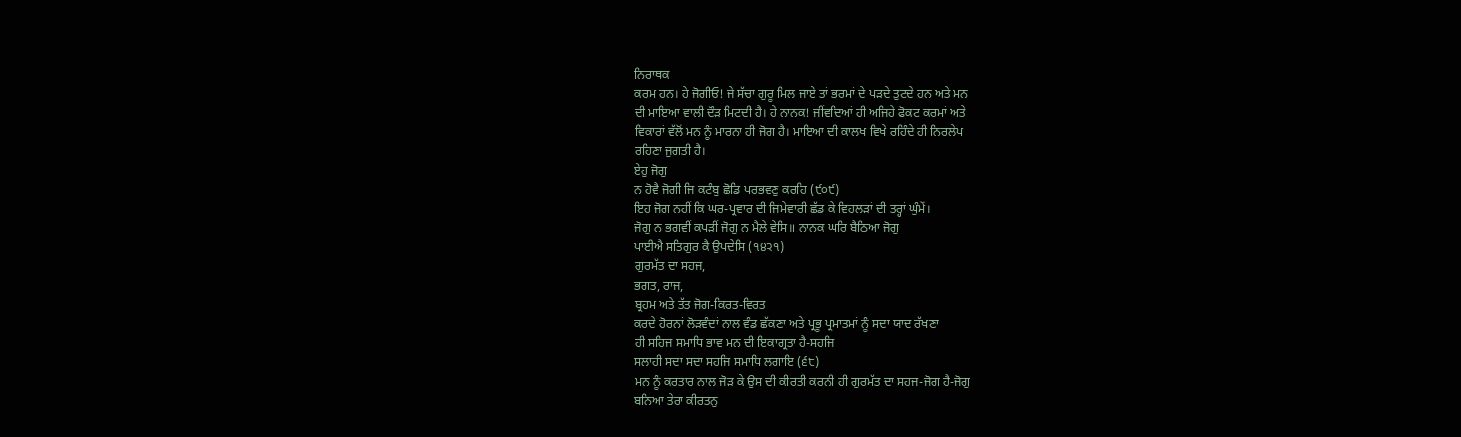ਨਿਰਾਥਕ
ਕਰਮ ਹਨ। ਹੇ ਜੋਗੀਓ! ਜੇ ਸੱਚਾ ਗੁਰੂ ਮਿਲ ਜਾਏ ਤਾਂ ਭਰਮਾਂ ਦੇ ਪੜਦੇ ਤੁਟਦੇ ਹਨ ਅਤੇ ਮਨ
ਦੀ ਮਾਇਆ ਵਾਲੀ ਦੌੜ ਮਿਟਦੀ ਹੈ। ਹੇ ਨਾਨਕ! ਜੀਂਵਦਿਆਂ ਹੀ ਅਜਿਹੇ ਫੋਕਟ ਕਰਮਾਂ ਅਤੇ
ਵਿਕਾਰਾਂ ਵੱਲੋਂ ਮਨ ਨੂੰ ਮਾਰਨਾ ਹੀ ਜੋਗ ਹੈ। ਮਾਇਆ ਦੀ ਕਾਲਖ ਵਿਖੇ ਰਹਿੰਦੇ ਹੀ ਨਿਰਲੇਪ
ਰਹਿਣਾ ਜੁਗਤੀ ਹੈ।
ਏਹੁ ਜੋਗੁ
ਨ ਹੋਵੈ ਜੋਗੀ ਜਿ ਕਟੰਬੁ ਛੋਡਿ ਪਰਭਵਣੁ ਕਰਹਿ (੯੦੯)
ਇਹ ਜੋਗ ਨਹੀਂ ਕਿ ਘਰ-ਪ੍ਰਵਾਰ ਦੀ ਜਿਮੇਵਾਰੀ ਛੱਡ ਕੇ ਵਿਹਲੜਾਂ ਦੀ ਤਰ੍ਹਾਂ ਘੁੰਮੇਂ।
ਜੋਗੁ ਨ ਭਗਵੀਂ ਕਪੜੀਂ ਜੋਗੁ ਨ ਮੈਲੇ ਵੇਸਿ॥ ਨਾਨਕ ਘਰਿ ਬੈਠਿਆ ਜੋਗੁ
ਪਾਈਐ ਸਤਿਗੁਰ ਕੈ ਉਪਦੇਸਿ (੧੪੨੧)
ਗੁਰਮੱਤ ਦਾ ਸਹਜ,
ਭਗਤ, ਰਾਜ,
ਬ੍ਰਹਮ ਅਤੇ ਤੱਤ ਜੋਗ-ਕਿਰਤ-ਵਿਰਤ
ਕਰਦੇ ਹੋਰਨਾਂ ਲੋੜਵੰਦਾਂ ਨਾਲ ਵੰਡ ਛੱਕਣਾ ਅਤੇ ਪ੍ਰਭੂ ਪ੍ਰਮਾਤਮਾਂ ਨੂੰ ਸਦਾ ਯਾਦ ਰੱਖਣਾ
ਹੀ ਸਹਿਜ ਸਮਾਧਿ ਭਾਵ ਮਨ ਦੀ ਇਕਾਗ੍ਰਤਾ ਹੈ-ਸਹਜਿ
ਸਲਾਹੀ ਸਦਾ ਸਦਾ ਸਹਜਿ ਸਮਾਧਿ ਲਗਾਇ (੬੮)
ਮਨ ਨੂੰ ਕਰਤਾਰ ਨਾਲ ਜੋੜ ਕੇ ਉਸ ਦੀ ਕੀਰਤੀ ਕਰਨੀ ਹੀ ਗੁਰਮੱਤ ਦਾ ਸਹਜ-ਜੋਗ ਹੈ-ਜੋਗੁ
ਬਨਿਆ ਤੇਰਾ ਕੀਰਤਨੁ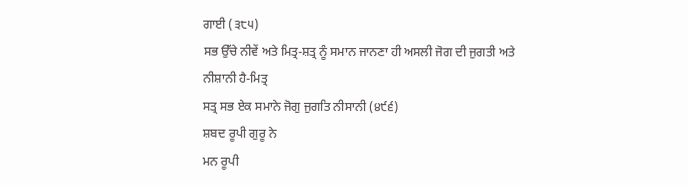ਗਾਈ (੩੮੫)
ਸਭ ਉੱਚੇ ਨੀਵੇਂ ਅਤੇ ਮਿਤ੍ਰ-ਸ਼ਤ੍ਰ ਨੂੰ ਸਮਾਨ ਜਾਨਣਾ ਹੀ ਅਸਲੀ ਜੋਗ ਦੀ ਜੁਗਤੀ ਅਤੇ
ਨੀਸ਼ਾਨੀ ਹੈ-ਮਿਤ੍ਰ
ਸਤ੍ਰ ਸਭ ਏਕ ਸਮਾਨੇ ਜੋਗੁ ਜੁਗਤਿ ਨੀਸਾਨੀ (੪੯੬)
ਸ਼ਬਦ ਰੂਪੀ ਗੁਰੂ ਨੇ
ਮਨ ਰੂਪੀ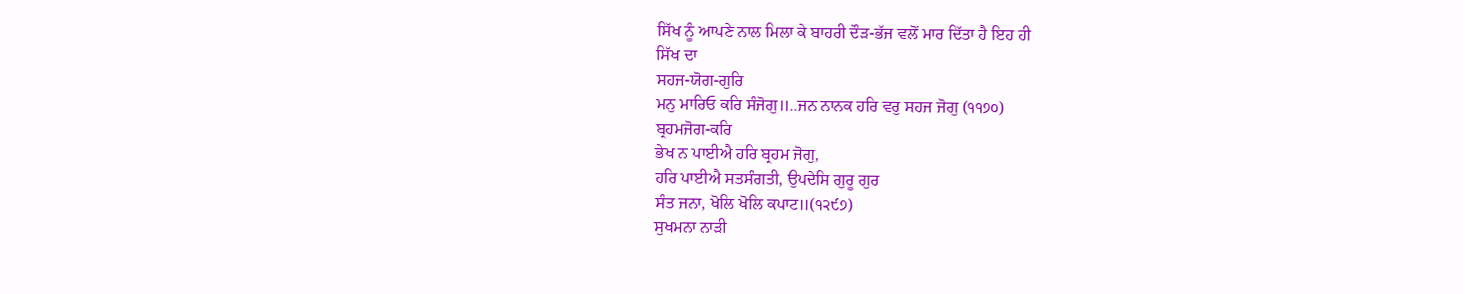ਸਿੱਖ ਨੂੰ ਆਪਣੇ ਨਾਲ ਮਿਲਾ ਕੇ ਬਾਹਰੀ ਦੌੜ-ਭੱਜ ਵਲੋਂ ਮਾਰ ਦਿੱਤਾ ਹੈ ਇਹ ਹੀ
ਸਿੱਖ ਦਾ
ਸਹਜ-ਯੋਗ-ਗੁਰਿ
ਮਨੁ ਮਾਰਿਓ ਕਰਿ ਸੰਜੋਗੁ॥..ਜਨ ਨਾਨਕ ਹਰਿ ਵਰੁ ਸਹਜ ਜੋਗੁ (੧੧੭੦)
ਬ੍ਰਹਮਜੋਗ-ਕਰਿ
ਭੇਖ ਨ ਪਾਈਐ ਹਰਿ ਬ੍ਰਹਮ ਜੋਗੁ,
ਹਰਿ ਪਾਈਐ ਸਤਸੰਗਤੀ, ਉਪਦੇਸਿ ਗੁਰੂ ਗੁਰ
ਸੰਤ ਜਨਾ, ਖੋਲਿ ਖੋਲਿ ਕਪਾਟ॥(੧੨੯੭)
ਸੁਖਮਨਾ ਨਾੜੀ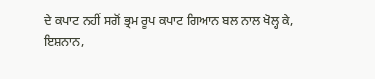ਦੇ ਕਪਾਟ ਨਹੀਂ ਸਗੋਂ ਭ੍ਰਮ ਰੂਪ ਕਪਾਟ ਗਿਆਨ ਬਲ ਨਾਲ ਖੋਲ੍ਹ ਕੇ,
ਇਸ਼ਨਾਨ,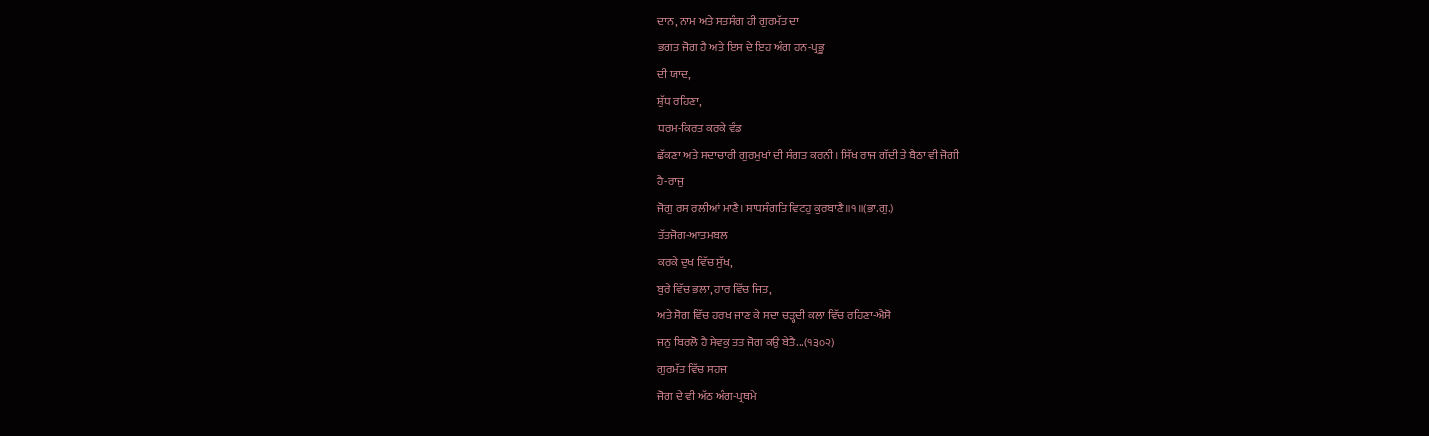ਦਾਨ, ਨਾਮ ਅਤੇ ਸਤਸੰਗ ਹੀ ਗੁਰਮੱਤ ਦਾ
ਭਗਤ ਜੋਗ ਹੈ ਅਤੇ ਇਸ ਦੇ ਇਹ ਅੰਗ ਹਨ-ਪ੍ਰਭੂ
ਦੀ ਯਾਦ,
ਸ਼ੁੱਧ ਰਹਿਣਾ,
ਧਰਮ-ਕਿਰਤ ਕਰਕੇ ਵੰਡ
ਛੱਕਣਾ ਅਤੇ ਸਦਾਚਾਰੀ ਗੁਰਮੁਖਾਂ ਦੀ ਸੰਗਤ ਕਰਨੀ। ਸਿੱਖ ਰਾਜ ਗੱਦੀ ਤੇ ਬੈਠਾ ਵੀ ਜੋਗੀ
ਹੈ-ਰਾਜੁ
ਜੋਗੁ ਰਸ ਰਲੀਆਂ ਮਾਣੈ। ਸਾਧਸੰਗਤਿ ਵਿਟਹੁ ਕੁਰਬਾਣੈ॥੧॥(ਭਾ.ਗੁ.)
ਤੱਤਜੋਗ-ਆਤਮਬਲ
ਕਰਕੇ ਦੁਖ ਵਿੱਚ ਸੁੱਖ,
ਬੁਰੇ ਵਿੱਚ ਭਲਾ, ਹਾਰ ਵਿੱਚ ਜਿਤ,
ਅਤੇ ਸੋਗ ਵਿੱਚ ਹਰਖ ਜਾਣ ਕੇ ਸਦਾ ਚੜ੍ਹਦੀ ਕਲਾ ਵਿੱਚ ਰਹਿਣਾ-ਐਸੋ
ਜਨੁ ਬਿਰਲੋ ਹੈ ਸੇਵਕੁ ਤਤ ਜੋਗ ਕਉ ਬੇਤੈ...(੧੩੦੨)
ਗੁਰਮੱਤ ਵਿੱਚ ਸਹਜ
ਜੋਗ ਦੇ ਵੀ ਅੱਠ ਅੰਗ-ਪ੍ਰਥਮੇ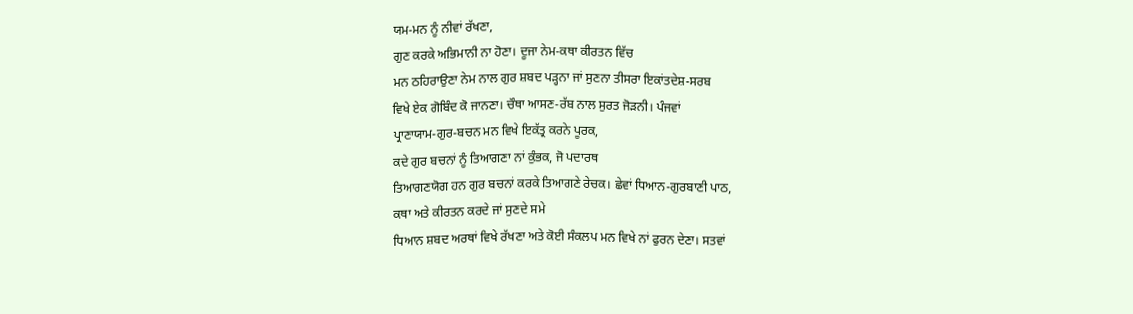ਯਮ-ਮਨ ਨੂੰ ਨੀਵਾਂ ਰੱਖਣਾ,
ਗੁਣ ਕਰਕੇ ਅਭਿਮਾਨੀ ਨਾ ਹੋਣਾ। ਦੂਜਾ ਨੇਮ-ਕਥਾ ਕੀਰਤਨ ਵਿੱਚ
ਮਨ ਠਹਿਰਾਉਣਾ ਨੇਮ ਨਾਲ ਗੁਰ ਸ਼ਬਦ ਪੜ੍ਹਨਾ ਜਾਂ ਸੁਣਨਾ ਤੀਸਰਾ ਇਕਾਂਤਦੇਸ਼-ਸਰਬ
ਵਿਖੇ ਏਕ ਗੋਬਿੰਦ ਕੋ ਜਾਨਣਾ। ਚੌਥਾ ਆਸਣ-ਰੱਬ ਨਾਲ ਸੁਰਤ ਜੋੜਨੀ। ਪੰਜਵਾਂ
ਪ੍ਰਾਣਾਯਾਮ-ਗੁਰ-ਬਚਨ ਮਨ ਵਿਖੇ ਇਕੱਤ੍ਰ ਕਰਨੇ ਪੂਰਕ,
ਕਦੇ ਗੁਰ ਬਚਨਾਂ ਨੂੰ ਤਿਆਗਣਾ ਨਾਂ ਕੁੰਭਕ, ਜੋ ਪਦਾਰਥ
ਤਿਆਗਣਯੋਗ ਹਨ ਗੁਰ ਬਚਨਾਂ ਕਰਕੇ ਤਿਆਗਣੇ ਰੇਚਕ। ਛੇਵਾਂ ਧਿਆਨ-ਗੁਰਬਾਣੀ ਪਾਠ,
ਕਥਾ ਅਤੇ ਕੀਰਤਨ ਕਰਦੇ ਜਾਂ ਸੁਣਦੇ ਸਮੇ
ਧਿਆਨ ਸ਼ਬਦ ਅਰਥਾਂ ਵਿਖੇ ਰੱਖਣਾ ਅਤੇ ਕੋਈ ਸੰਕਲਪ ਮਨ ਵਿਖੇ ਨਾਂ ਫੁਰਨ ਦੇਣਾ। ਸਤਵਾਂ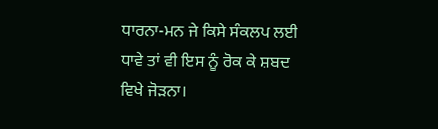ਧਾਰਨਾ-ਮਨ ਜੇ ਕਿਸੇ ਸੰਕਲਪ ਲਈ ਧਾਵੇ ਤਾਂ ਵੀ ਇਸ ਨੂੰ ਰੋਕ ਕੇ ਸ਼ਬਦ ਵਿਖੇ ਜੋੜਨਾ।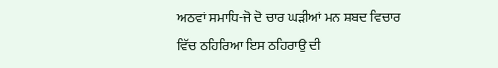ਅਠਵਾਂ ਸਮਾਧਿ-ਜੋ ਦੋ ਚਾਰ ਘੜੀਆਂ ਮਨ ਸ਼ਬਦ ਵਿਚਾਰ ਵਿੱਚ ਠਹਿਰਿਆ ਇਸ ਠਹਿਰਾਉ ਦੀ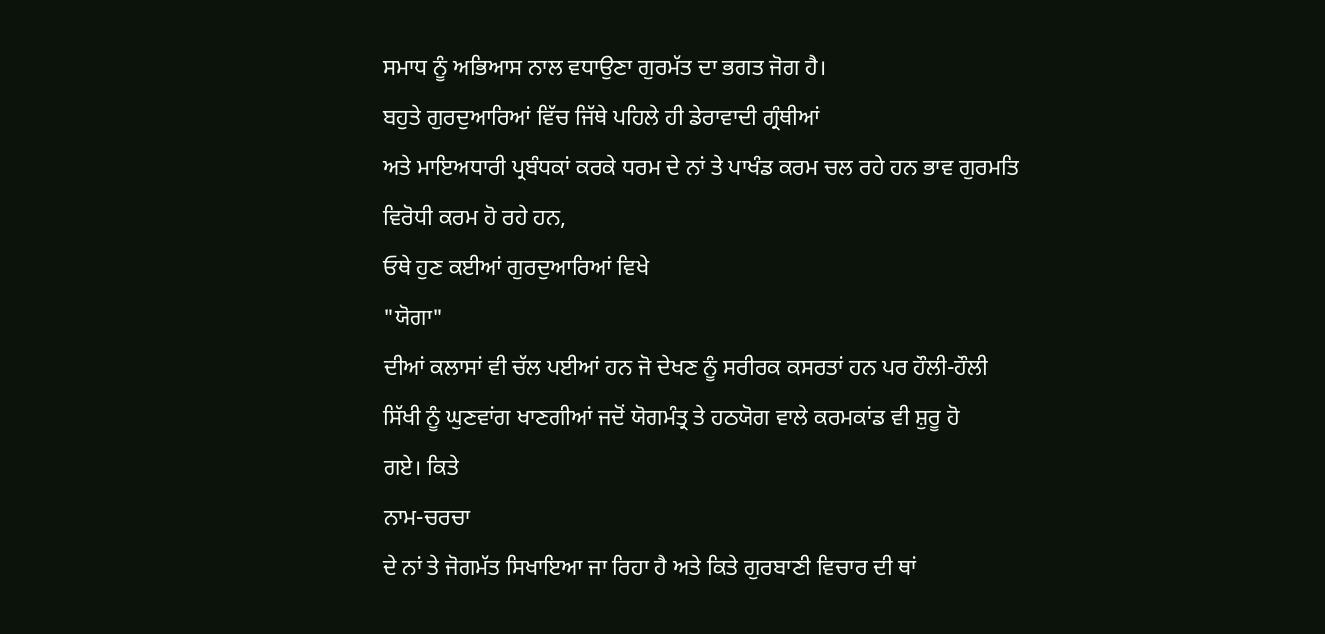ਸਮਾਧ ਨੂੰ ਅਭਿਆਸ ਨਾਲ ਵਧਾਉਣਾ ਗੁਰਮੱਤ ਦਾ ਭਗਤ ਜੋਗ ਹੈ।
ਬਹੁਤੇ ਗੁਰਦੁਆਰਿਆਂ ਵਿੱਚ ਜਿੱਥੇ ਪਹਿਲੇ ਹੀ ਡੇਰਾਵਾਦੀ ਗ੍ਰੰਥੀਆਂ
ਅਤੇ ਮਾਇਅਧਾਰੀ ਪ੍ਰਬੰਧਕਾਂ ਕਰਕੇ ਧਰਮ ਦੇ ਨਾਂ ਤੇ ਪਾਖੰਡ ਕਰਮ ਚਲ ਰਹੇ ਹਨ ਭਾਵ ਗੁਰਮਤਿ
ਵਿਰੋਧੀ ਕਰਮ ਹੋ ਰਹੇ ਹਨ,
ਓਥੇ ਹੁਣ ਕਈਆਂ ਗੁਰਦੁਆਰਿਆਂ ਵਿਖੇ
"ਯੋਗਾ"
ਦੀਆਂ ਕਲਾਸਾਂ ਵੀ ਚੱਲ ਪਈਆਂ ਹਨ ਜੋ ਦੇਖਣ ਨੂੰ ਸਰੀਰਕ ਕਸਰਤਾਂ ਹਨ ਪਰ ਹੌਲੀ-ਹੌਲੀ
ਸਿੱਖੀ ਨੂੰ ਘੁਣਵਾਂਗ ਖਾਣਗੀਆਂ ਜਦੋਂ ਯੋਗਮੰਤ੍ਰ ਤੇ ਹਠਯੋਗ ਵਾਲੇ ਕਰਮਕਾਂਡ ਵੀ ਸ਼ੁਰੂ ਹੋ
ਗਏ। ਕਿਤੇ
ਨਾਮ-ਚਰਚਾ
ਦੇ ਨਾਂ ਤੇ ਜੋਗਮੱਤ ਸਿਖਾਇਆ ਜਾ ਰਿਹਾ ਹੈ ਅਤੇ ਕਿਤੇ ਗੁਰਬਾਣੀ ਵਿਚਾਰ ਦੀ ਥਾਂ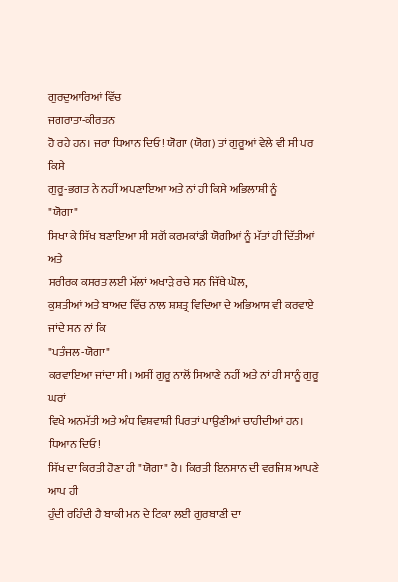ਗੁਰਦੁਆਰਿਆਂ ਵਿੱਚ
ਜਗਰਾਤਾ-ਕੀਰਤਨ
ਹੋ ਰਹੇ ਹਨ। ਜਰਾ ਧਿਆਨ ਦਿਓ! ਯੋਗਾ (ਯੋਗ) ਤਾਂ ਗੁਰੂਆਂ ਵੇਲੇ ਵੀ ਸੀ ਪਰ ਕਿਸੇ
ਗੁਰੂ-ਭਗਤ ਨੇ ਨਹੀਂ ਅਪਣਾਇਆ ਅਤੇ ਨਾਂ ਹੀ ਕਿਸੇ ਅਭਿਲਾਸ਼ੀ ਨੂੰ
"ਯੋਗਾ"
ਸਿਖਾ ਕੇ ਸਿੱਖ ਬਣਾਇਆ ਸੀ ਸਗੋਂ ਕਰਮਕਾਂਡੀ ਯੋਗੀਆਂ ਨੂੰ ਮੱਤਾਂ ਹੀ ਦਿੱਤੀਆਂ ਅਤੇ
ਸਰੀਰਕ ਕਸਰਤ ਲਈ ਮੱਲਾਂ ਅਖਾੜੇ ਰਚੇ ਸਨ ਜਿੱਥੇ ਘੋਲ,
ਕੁਸ਼ਤੀਆਂ ਅਤੇ ਬਾਅਦ ਵਿੱਚ ਨਾਲ ਸ਼ਸ਼ਤ੍ਰ ਵਿਦਿਆ ਦੇ ਅਭਿਆਸ ਵੀ ਕਰਵਾਏ
ਜਾਂਦੇ ਸਨ ਨਾਂ ਕਿ
"ਪਤੰਜਲ-ਯੋਗਾ"
ਕਰਵਾਇਆ ਜਾਂਦਾ ਸੀ। ਅਸੀਂ ਗੁਰੂ ਨਾਲੋਂ ਸਿਆਣੇ ਨਹੀਂ ਅਤੇ ਨਾਂ ਹੀ ਸਾਨੂੰ ਗੁਰੂ ਘਰਾਂ
ਵਿਖੇ ਅਨਮੱਤੀ ਅਤੇ ਅੰਧ ਵਿਸ਼ਵਾਸ਼ੀ ਪਿਰਤਾਂ ਪਾਉਣੀਆਂ ਚਾਹੀਦੀਆਂ ਹਨ। ਧਿਆਨ ਦਿਓ!
ਸਿੱਖ ਦਾ ਕਿਰਤੀ ਹੋਣਾ ਹੀ "ਯੋਗਾ" ਹੈ। ਕਿਰਤੀ ਇਨਸਾਨ ਦੀ ਵਰਜਿਸ਼ ਆਪਣੇ ਆਪ ਹੀ
ਹੁੰਦੀ ਰਹਿੰਦੀ ਹੈ ਬਾਕੀ ਮਨ ਦੇ ਟਿਕਾ ਲਈ ਗੁਰਬਾਣੀ ਦਾ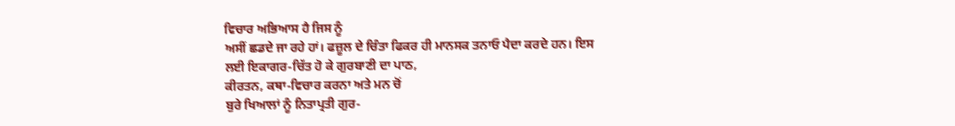ਵਿਚਾਰ ਅਭਿਆਸ ਹੈ ਜਿਸ ਨੂੰ
ਅਸੀਂ ਛਡਦੇ ਜਾ ਰਹੇ ਹਾਂ। ਫਜ਼ੂਲ ਦੇ ਚਿੰਤਾ ਫਿਕਰ ਹੀ ਮਾਨਸਕ ਤਨਾਓ ਪੈਦਾ ਕਰਦੇ ਹਨ। ਇਸ
ਲਈ ਇਕਾਗਰ-ਚਿੱਤ ਹੋ ਕੇ ਗੁਰਬਾਣੀ ਦਾ ਪਾਠ,
ਕੀਰਤਨ, ਕਥਾ-ਵਿਚਾਰ ਕਰਨਾ ਅਤੇ ਮਨ ਚੋਂ
ਬੁਰੇ ਖਿਆਲਾਂ ਨੂੰ ਨਿਤਾਪ੍ਰਤੀ ਗੁਰ-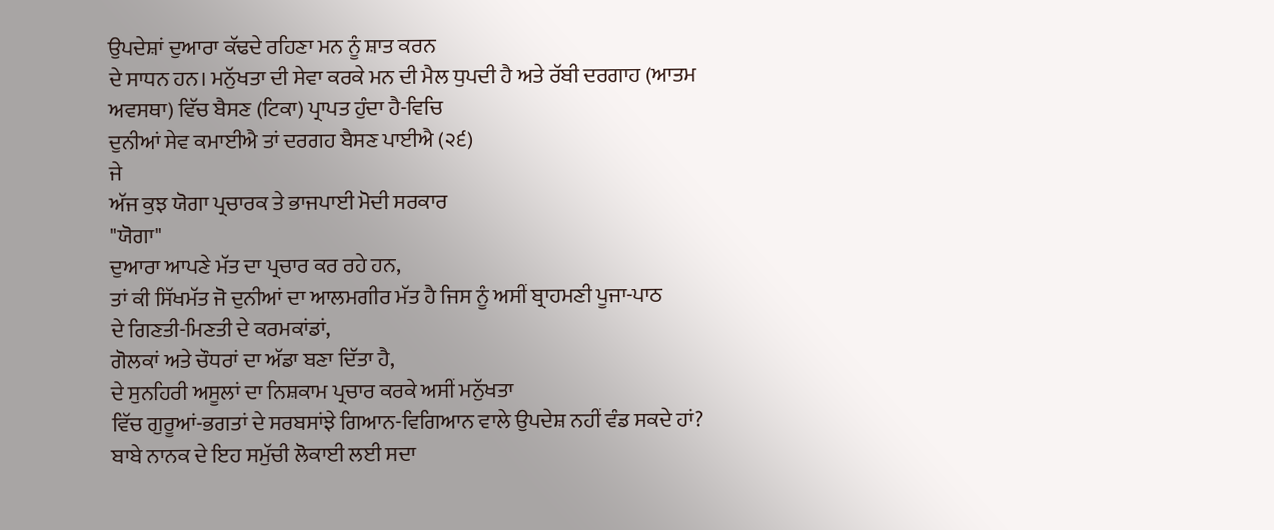ਉਪਦੇਸ਼ਾਂ ਦੁਆਰਾ ਕੱਢਦੇ ਰਹਿਣਾ ਮਨ ਨੂੰ ਸ਼ਾਤ ਕਰਨ
ਦੇ ਸਾਧਨ ਹਨ। ਮਨੁੱਖਤਾ ਦੀ ਸੇਵਾ ਕਰਕੇ ਮਨ ਦੀ ਮੈਲ ਧੁਪਦੀ ਹੈ ਅਤੇ ਰੱਬੀ ਦਰਗਾਹ (ਆਤਮ
ਅਵਸਥਾ) ਵਿੱਚ ਬੈਸਣ (ਟਿਕਾ) ਪ੍ਰਾਪਤ ਹੁੰਦਾ ਹੈ-ਵਿਚਿ
ਦੁਨੀਆਂ ਸੇਵ ਕਮਾਈਐ ਤਾਂ ਦਰਗਹ ਬੈਸਣ ਪਾਈਐ (੨੬)
ਜੇ
ਅੱਜ ਕੁਝ ਯੋਗਾ ਪ੍ਰਚਾਰਕ ਤੇ ਭਾਜਪਾਈ ਮੋਦੀ ਸਰਕਾਰ
"ਯੋਗਾ"
ਦੁਆਰਾ ਆਪਣੇ ਮੱਤ ਦਾ ਪ੍ਰਚਾਰ ਕਰ ਰਹੇ ਹਨ,
ਤਾਂ ਕੀ ਸਿੱਖਮੱਤ ਜੋ ਦੁਨੀਆਂ ਦਾ ਆਲਮਗੀਰ ਮੱਤ ਹੈ ਜਿਸ ਨੂੰ ਅਸੀਂ ਬ੍ਰਾਹਮਣੀ ਪੂਜਾ-ਪਾਠ
ਦੇ ਗਿਣਤੀ-ਮਿਣਤੀ ਦੇ ਕਰਮਕਾਂਡਾਂ,
ਗੋਲਕਾਂ ਅਤੇ ਚੌਧਰਾਂ ਦਾ ਅੱਡਾ ਬਣਾ ਦਿੱਤਾ ਹੈ,
ਦੇ ਸੁਨਹਿਰੀ ਅਸੂਲਾਂ ਦਾ ਨਿਸ਼ਕਾਮ ਪ੍ਰਚਾਰ ਕਰਕੇ ਅਸੀਂ ਮਨੁੱਖਤਾ
ਵਿੱਚ ਗੁਰੂਆਂ-ਭਗਤਾਂ ਦੇ ਸਰਬਸਾਂਝੇ ਗਿਆਨ-ਵਿਗਿਆਨ ਵਾਲੇ ਉਪਦੇਸ਼ ਨਹੀਂ ਵੰਡ ਸਕਦੇ ਹਾਂ?
ਬਾਬੇ ਨਾਨਕ ਦੇ ਇਹ ਸਮੁੱਚੀ ਲੋਕਾਈ ਲਈ ਸਦਾ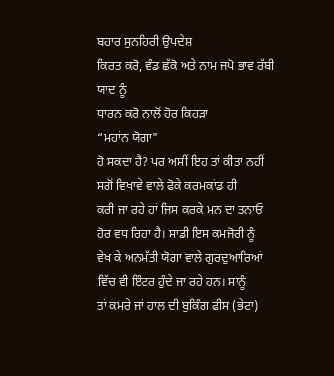ਬਹਾਰ ਸੁਨਹਿਰੀ ਉਪਦੇਸ਼
ਕਿਰਤ ਕਰੋ, ਵੰਡ ਛੱਕੋ ਅਤੇ ਨਾਮ ਜਪੋ ਭਾਵ ਰੱਬੀ ਯਾਦ ਨੂੰ
ਧਾਰਨ ਕਰੋ ਨਾਲੋਂ ਹੋਰ ਕਿਹੜਾ
“ਮਹਾਂਨ ਯੋਗਾ"
ਹੋ ਸਕਦਾ ਹੈ? ਪਰ ਅਸੀਂ ਇਹ ਤਾਂ ਕੀਤਾ ਨਹੀਂ ਸਗੋਂ ਵਿਖਾਵੇ ਵਾਲੇ ਫੋਕੇ ਕਰਮਕਾਂਡ ਹੀ
ਕਰੀ ਜਾ ਰਹੇ ਹਾਂ ਜਿਸ ਕਰਕੇ ਮਨ ਦਾ ਤਨਾਓ ਹੋਰ ਵਧ ਰਿਹਾ ਹੈ। ਸਾਡੀ ਇਸ ਕਮਜੋਰੀ ਨੂੰ
ਵੇਖ ਕੇ ਅਨਮੱਤੀ ਯੋਗਾ ਵਾਲੇ ਗੁਰਦੁਆਰਿਆਂ ਵਿੱਚ ਵੀ ਇੰਟਰ ਹੁੰਦੇ ਜਾ ਰਹੇ ਹਨ। ਸਾਨੂੰ
ਤਾਂ ਕਮਰੇ ਜਾਂ ਹਾਲ ਦੀ ਬੁਕਿੰਗ ਫੀਸ (ਭੇਟਾ)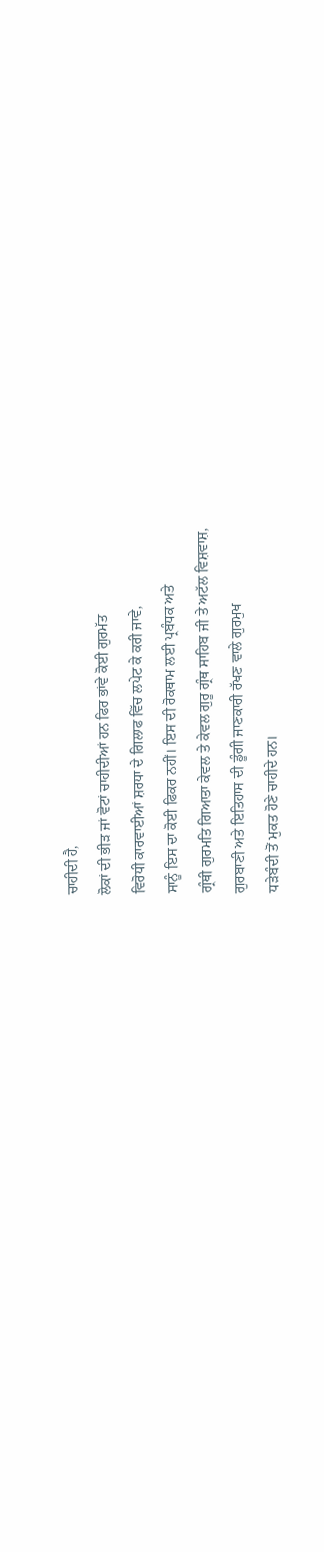ਚਾਹੀਦੀ ਹੈ,
ਲੋਕਾਂ ਦੀ ਭੀੜ ਜਾਂ ਵੋਟਾਂ ਚਾਹੀਦੀਆਂ ਹਨ ਫਿਰ ਭਾਂਵੇ ਕੋਈ ਗੁਰਮੱਤ
ਵਿਰੋਧੀ ਕਾਰਵਾਈਆਂ ਸ਼ਰਧਾ ਦੇ ਗਿਲਾਫ ਵਿੱਚ ਲਪੇਟ ਕੇ ਕਰੀ ਜਾਵੇ,
ਸਾਨੂੰ ਇਸ ਦਾ ਕੋਈ ਫਿਕਰ ਨਹੀਂ। ਇਸ ਦੀ ਰੋਕਥਾਮ ਲਈ ਪ੍ਰਬੰਧਕ ਅਤੇ
ਗ੍ਰੰਥੀ ਗੁਰਮਤਿ ਗਿਆਤਾ ਕੇਵਲ ਤੇ ਕੇਵਲ ਗੁਰੂ ਗ੍ਰੰਥ ਸਾਹਿਬ ਜੀ ਤੇ ਅਟੱਲ ਵਿਸ਼ਵਾਸ਼,
ਗੁਰਬਾਣੀ ਅਤੇ ਇਤਿਹਾਸ ਦੀ ਡੂੰਗੀ ਜਾਣਕਾਰੀ ਰੱਖਣ ਵਾਲੇ ਗੁਰਮੁਖ
ਧੜੇਬੰਦੀ ਤੋਂ ਮੁਕਤ ਹੋਣੇ ਚਾਹੀਦੇ ਹਨ।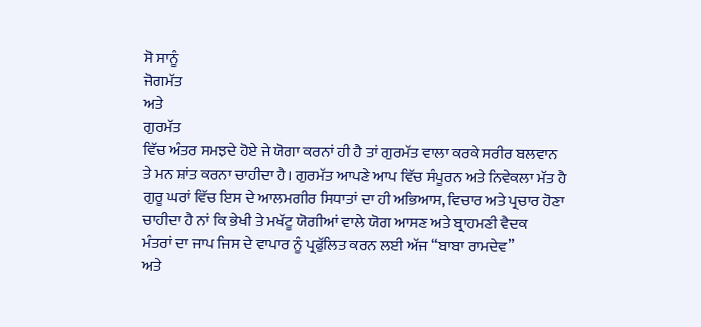ਸੋ ਸਾਨੂੰ
ਜੋਗਮੱਤ
ਅਤੇ
ਗੁਰਮੱਤ
ਵਿੱਚ ਅੰਤਰ ਸਮਝਦੇ ਹੋਏ ਜੇ ਯੋਗਾ ਕਰਨਾਂ ਹੀ ਹੈ ਤਾਂ ਗੁਰਮੱਤ ਵਾਲਾ ਕਰਕੇ ਸਰੀਰ ਬਲਵਾਨ
ਤੇ ਮਨ ਸ਼ਾਂਤ ਕਰਨਾ ਚਾਹੀਦਾ ਹੈ। ਗੁਰਮੱਤ ਆਪਣੇ ਆਪ ਵਿੱਚ ਸੰਪੂਰਨ ਅਤੇ ਨਿਵੇਕਲਾ ਮੱਤ ਹੈ
ਗੁਰੂ ਘਰਾਂ ਵਿੱਚ ਇਸ ਦੇ ਆਲਮਗੀਰ ਸਿਧਾਤਾਂ ਦਾ ਹੀ ਅਭਿਆਸ, ਵਿਚਾਰ ਅਤੇ ਪ੍ਰਚਾਰ ਹੋਣਾ
ਚਾਹੀਦਾ ਹੈ ਨਾਂ ਕਿ ਭੇਖੀ ਤੇ ਮਖੱਟੂ ਯੋਗੀਆਂ ਵਾਲੇ ਯੋਗ ਆਸਣ ਅਤੇ ਬ੍ਰਾਹਮਣੀ ਵੈਦਕ
ਮੰਤਰਾਂ ਦਾ ਜਾਪ ਜਿਸ ਦੇ ਵਾਪਾਰ ਨੂੰ ਪ੍ਰਫੁੱਲਿਤ ਕਰਨ ਲਈ ਅੱਜ “ਬਾਬਾ ਰਾਮਦੇਵ”
ਅਤੇ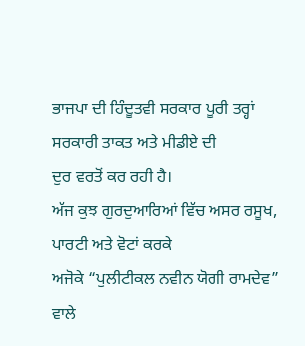ਭਾਜਪਾ ਦੀ ਹਿੰਦੂਤਵੀ ਸਰਕਾਰ ਪੂਰੀ ਤਰ੍ਹਾਂ ਸਰਕਾਰੀ ਤਾਕਤ ਅਤੇ ਮੀਡੀਏ ਦੀ
ਦੁਰ ਵਰਤੋਂ ਕਰ ਰਹੀ ਹੈ।
ਅੱਜ ਕੁਝ ਗੁਰਦੁਆਰਿਆਂ ਵਿੱਚ ਅਸਰ ਰਸੂਖ, ਪਾਰਟੀ ਅਤੇ ਵੋਟਾਂ ਕਰਕੇ
ਅਜੋਕੇ “ਪੁਲੀਟੀਕਲ ਨਵੀਨ ਯੋਗੀ ਰਾਮਦੇਵ” ਵਾਲੇ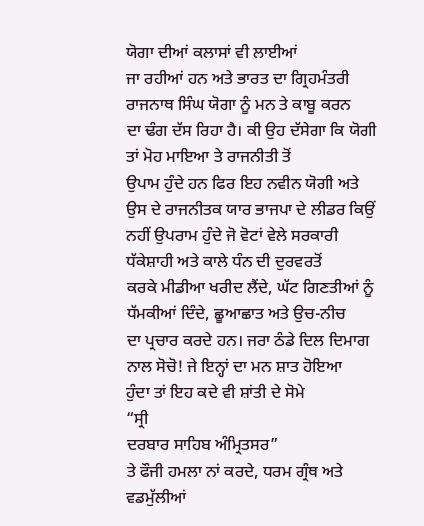ਯੋਗਾ ਦੀਆਂ ਕਲਾਸਾਂ ਵੀ ਲਾਈਆਂ
ਜਾ ਰਹੀਆਂ ਹਨ ਅਤੇ ਭਾਰਤ ਦਾ ਗ੍ਰਿਹਮੰਤਰੀ ਰਾਜਨਾਥ ਸਿੰਘ ਯੋਗਾ ਨੂੰ ਮਨ ਤੇ ਕਾਬੂ ਕਰਨ
ਦਾ ਢੰਗ ਦੱਸ ਰਿਹਾ ਹੈ। ਕੀ ਉਹ ਦੱਸੇਗਾ ਕਿ ਯੋਗੀ ਤਾਂ ਮੋਹ ਮਾਇਆ ਤੇ ਰਾਜਨੀਤੀ ਤੋਂ
ਉਪਾਮ ਹੁੰਦੇ ਹਨ ਫਿਰ ਇਹ ਨਵੀਨ ਯੋਗੀ ਅਤੇ ਉਸ ਦੇ ਰਾਜਨੀਤਕ ਯਾਰ ਭਾਜਪਾ ਦੇ ਲੀਡਰ ਕਿਉਂ
ਨਹੀਂ ਉਪਰਾਮ ਹੁੰਦੇ ਜੋ ਵੋਟਾਂ ਵੇਲੇ ਸਰਕਾਰੀ ਧੱਕੇਸ਼ਾਹੀ ਅਤੇ ਕਾਲੇ ਧੰਨ ਦੀ ਦੁਰਵਰਤੋਂ
ਕਰਕੇ ਮੀਡੀਆ ਖਰੀਦ ਲੈਂਦੇ, ਘੱਟ ਗਿਣਤੀਆਂ ਨੂੰ ਧੱਮਕੀਆਂ ਦਿੰਦੇ, ਛੂਆਛਾਤ ਅਤੇ ਉਚ-ਨੀਚ
ਦਾ ਪ੍ਰਚਾਰ ਕਰਦੇ ਹਨ। ਜਰਾ ਠੰਡੇ ਦਿਲ ਦਿਮਾਗ ਨਾਲ ਸੋਚੋ! ਜੇ ਇਨ੍ਹਾਂ ਦਾ ਮਨ ਸ਼ਾਤ ਹੋਇਆ
ਹੁੰਦਾ ਤਾਂ ਇਹ ਕਦੇ ਵੀ ਸ਼ਾਂਤੀ ਦੇ ਸੋਮੇ
“ਸ੍ਰੀ
ਦਰਬਾਰ ਸਾਹਿਬ ਅੰਮ੍ਰਿਤਸਰ”
ਤੇ ਫੌਜੀ ਹਮਲਾ ਨਾਂ ਕਰਦੇ, ਧਰਮ ਗ੍ਰੰਥ ਅਤੇ ਵਡਮੁੱਲੀਆਂ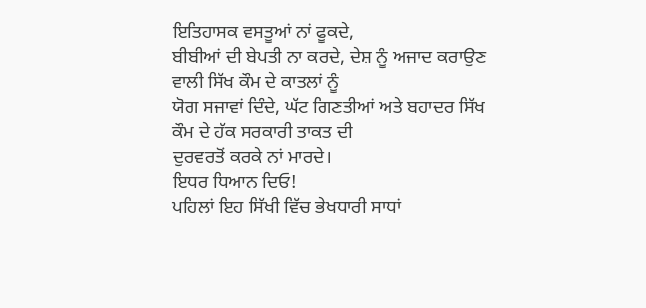ਇਤਿਹਾਸਕ ਵਸਤੂਆਂ ਨਾਂ ਫੂਕਦੇ,
ਬੀਬੀਆਂ ਦੀ ਬੇਪਤੀ ਨਾ ਕਰਦੇ, ਦੇਸ਼ ਨੂੰ ਅਜਾਦ ਕਰਾਉਣ ਵਾਲੀ ਸਿੱਖ ਕੌਮ ਦੇ ਕਾਤਲਾਂ ਨੂੰ
ਯੋਗ ਸਜਾਵਾਂ ਦਿੰਦੇ, ਘੱਟ ਗਿਣਤੀਆਂ ਅਤੇ ਬਹਾਦਰ ਸਿੱਖ ਕੌਮ ਦੇ ਹੱਕ ਸਰਕਾਰੀ ਤਾਕਤ ਦੀ
ਦੁਰਵਰਤੋਂ ਕਰਕੇ ਨਾਂ ਮਾਰਦੇ।
ਇਧਰ ਧਿਆਨ ਦਿਓ!
ਪਹਿਲਾਂ ਇਹ ਸਿੱਖੀ ਵਿੱਚ ਭੇਖਧਾਰੀ ਸਾਧਾਂ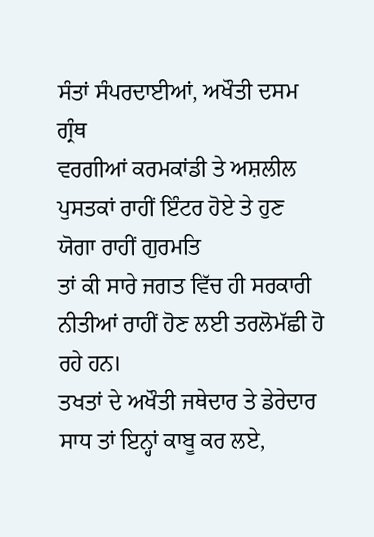ਸੰਤਾਂ ਸੰਪਰਦਾਈਆਂ, ਅਖੌਤੀ ਦਸਮ ਗ੍ਰੰਥ
ਵਰਗੀਆਂ ਕਰਮਕਾਂਡੀ ਤੇ ਅਸ਼ਲੀਲ ਪੁਸਤਕਾਂ ਰਾਹੀਂ ਇੰਟਰ ਹੋਏ ਤੇ ਹੁਣ ਯੋਗਾ ਰਾਹੀਂ ਗੁਰਮਤਿ
ਤਾਂ ਕੀ ਸਾਰੇ ਜਗਤ ਵਿੱਚ ਹੀ ਸਰਕਾਰੀ ਨੀਤੀਆਂ ਰਾਹੀਂ ਹੋਣ ਲਈ ਤਰਲੋਮੱਛੀ ਹੋ ਰਹੇ ਹਨ।
ਤਖਤਾਂ ਦੇ ਅਖੌਤੀ ਜਥੇਦਾਰ ਤੇ ਡੇਰੇਦਾਰ ਸਾਧ ਤਾਂ ਇਨ੍ਹਾਂ ਕਾਬੂ ਕਰ ਲਏ,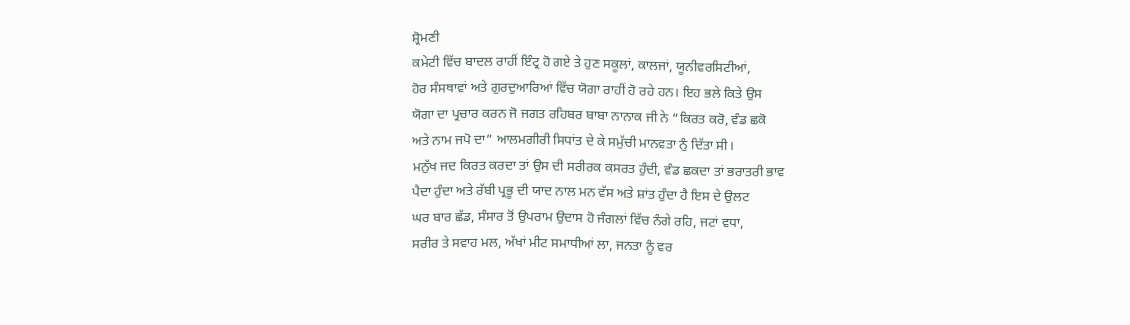ਸ਼੍ਰੋਮਣੀ
ਕਮੇਟੀ ਵਿੱਚ ਬਾਦਲ ਰਾਹੀਂ ਇੰਟ੍ਰ ਹੋ ਗਏ ਤੇ ਹੁਣ ਸਕੂਲਾਂ, ਕਾਲਜਾਂ, ਯੂਨੀਵਰਸਿਟੀਆਂ,
ਹੋਰ ਸੰਸਥਾਵਾਂ ਅਤੇ ਗੁਰਦੁਆਰਿਆਂ ਵਿੱਚ ਯੋਗਾ ਰਾਹੀਂ ਹੋ ਰਹੇ ਹਨ। ਇਹ ਭਲੇ ਕਿਤੇ ਉਸ
ਯੋਗਾ ਦਾ ਪ੍ਰਚਾਰ ਕਰਨ ਜੋ ਜਗਤ ਰਹਿਬਰ ਬਾਬਾ ਨਾਨਾਕ ਜੀ ਨੇ “ਕਿਰਤ ਕਰੋ, ਵੰਡ ਛਕੋ
ਅਤੇ ਨਾਮ ਜਪੋ ਦਾ” ਆਲਮਗੀਰੀ ਸਿਧਾਂਤ ਦੇ ਕੇ ਸਮੁੱਚੀ ਮਾਨਵਤਾ ਨੁੰ ਦਿੱਤਾ ਸੀ।
ਮਨੁੱਖ ਜਦ ਕਿਰਤ ਕਰਦਾ ਤਾਂ ਉਸ ਦੀ ਸਰੀਰਕ ਕਸਰਤ ਹੁੰਦੀ, ਵੰਡ ਛਕਦਾ ਤਾਂ ਭਰਾਤਰੀ ਭਾਵ
ਪੈਦਾ ਹੁੰਦਾ ਅਤੇ ਰੱਬੀ ਪ੍ਰਭੂ ਦੀ ਯਾਦ ਨਾਲ ਮਨ ਵੱਸ ਅਤੇ ਸ਼ਾਂਤ ਹੁੰਦਾ ਹੈ ਇਸ ਦੇ ਉਲਟ
ਘਰ ਬਾਰ ਛੱਡ, ਸੰਸਾਰ ਤੋਂ ਉਪਰਾਮ ਉਦਾਸ ਹੋ ਜੰਗਲਾਂ ਵਿੱਚ ਨੰਗੇ ਰਹਿ, ਜਟਾਂ ਵਧਾ,
ਸਰੀਰ ਤੇ ਸਵਾਹ ਮਲ, ਅੱਖਾਂ ਮੀਟ ਸਮਾਧੀਆਂ ਲਾ, ਜਨਤਾ ਨੂੰ ਵਰ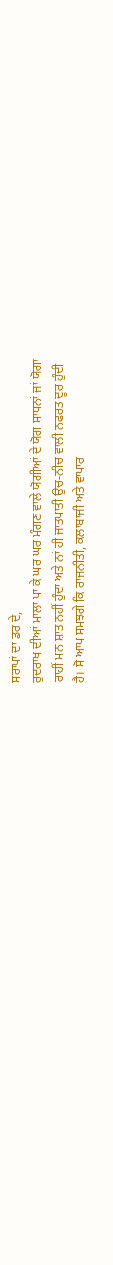ਸਰਾਪਾਂ ਦਾ ਡਰ ਦੇ,
ਰੁਦਰਾਖ ਦੀਆਂ ਮਾਲਾ ਪਾ ਕੇ ਘਰ ਘਰ ਮੰਗਣ ਵਾਲੇ ਯੋਗੀਆਂ ਦੇ ਯੋਗ ਸਾਧਨਾਂ ਜਾਂ ਯੋਗਾ
ਰਾਹੀਂ ਮਨ ਸ਼ਾਤ ਨਹੀਂ ਹੁੰਦਾ ਅਤੇ ਨਾਂ ਹੀ ਜਾਤਪਾਤੀ ਉਚ-ਨੀਚ ਵਾਲੀ ਨਫਰਤ ਦੂਰ ਹੁੰਦੀ
ਹੈ। ਸੋ ਆਪ ਸਮਝਗੇ ਕਿ ਰਾਜਨੀਤੀ, ਕਲਾਬਾਜੀ ਅਤੇ ਵਾਪਾਰ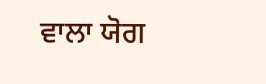ਵਾਲਾ ਯੋਗ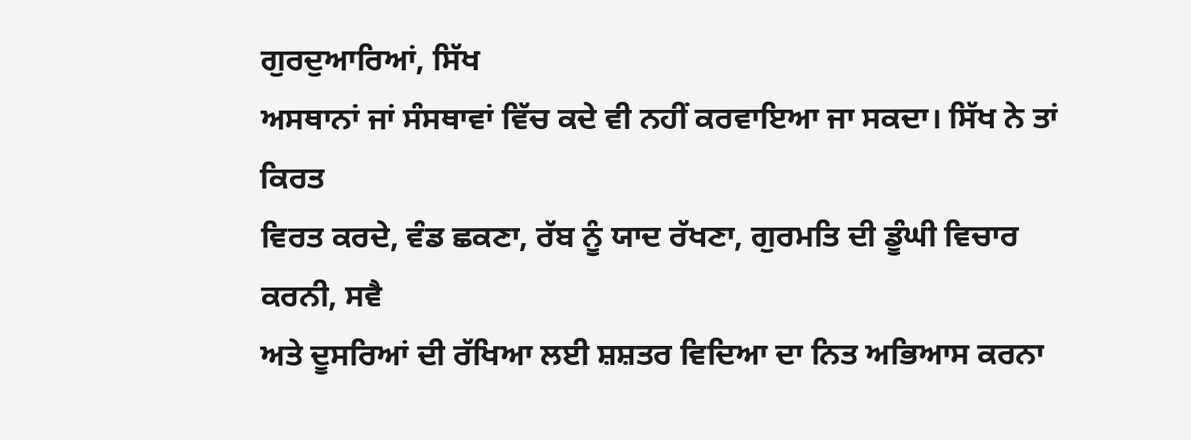ਗੁਰਦੁਆਰਿਆਂ, ਸਿੱਖ
ਅਸਥਾਨਾਂ ਜਾਂ ਸੰਸਥਾਵਾਂ ਵਿੱਚ ਕਦੇ ਵੀ ਨਹੀਂ ਕਰਵਾਇਆ ਜਾ ਸਕਦਾ। ਸਿੱਖ ਨੇ ਤਾਂ ਕਿਰਤ
ਵਿਰਤ ਕਰਦੇ, ਵੰਡ ਛਕਣਾ, ਰੱਬ ਨੂੰ ਯਾਦ ਰੱਖਣਾ, ਗੁਰਮਤਿ ਦੀ ਡੂੰਘੀ ਵਿਚਾਰ ਕਰਨੀ, ਸਵੈ
ਅਤੇ ਦੂਸਰਿਆਂ ਦੀ ਰੱਖਿਆ ਲਈ ਸ਼ਸ਼ਤਰ ਵਿਦਿਆ ਦਾ ਨਿਤ ਅਭਿਆਸ ਕਰਨਾ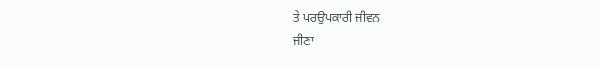ਤੇ ਪਰਉਪਕਾਰੀ ਜੀਵਨ
ਜੀਣਾ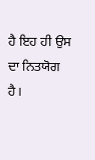ਹੈ ਇਹ ਹੀ ਉਸ ਦਾ ਨਿਤਯੋਗ ਹੈ।